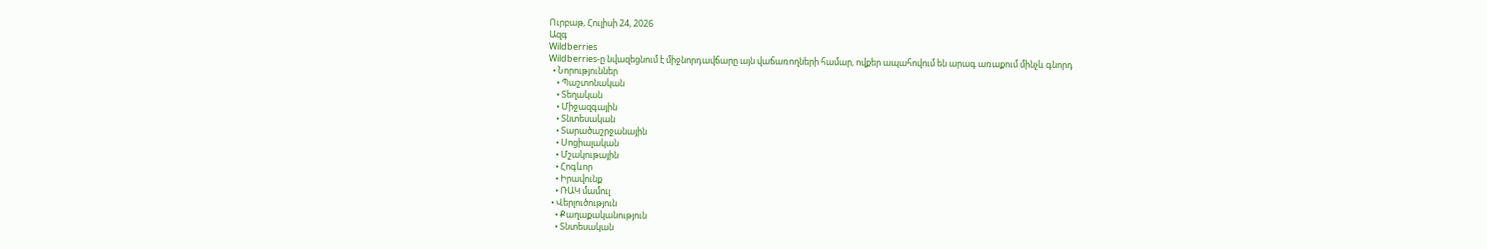Ուրբաթ, Հուլիսի 24, 2026
Ազգ
Wildberries
Wildberries-ը նվազեցնում է միջնորդավճարը այն վաճառողների համար, ովքեր ապահովում են արագ առաքում մինչև գնորդ
  • Նորություններ
    • Պաշտոնական
    • Տեղական
    • Միջազգային
    • Տնտեսական
    • Տարածաշրջանային
    • Սոցիալական
    • Մշակութային
    • Հոգևոր
    • Իրավունք
    • ՌԱԿ մամուլ
  • Վերլուծություն
    • Քաղաքականություն
    • Տնտեսական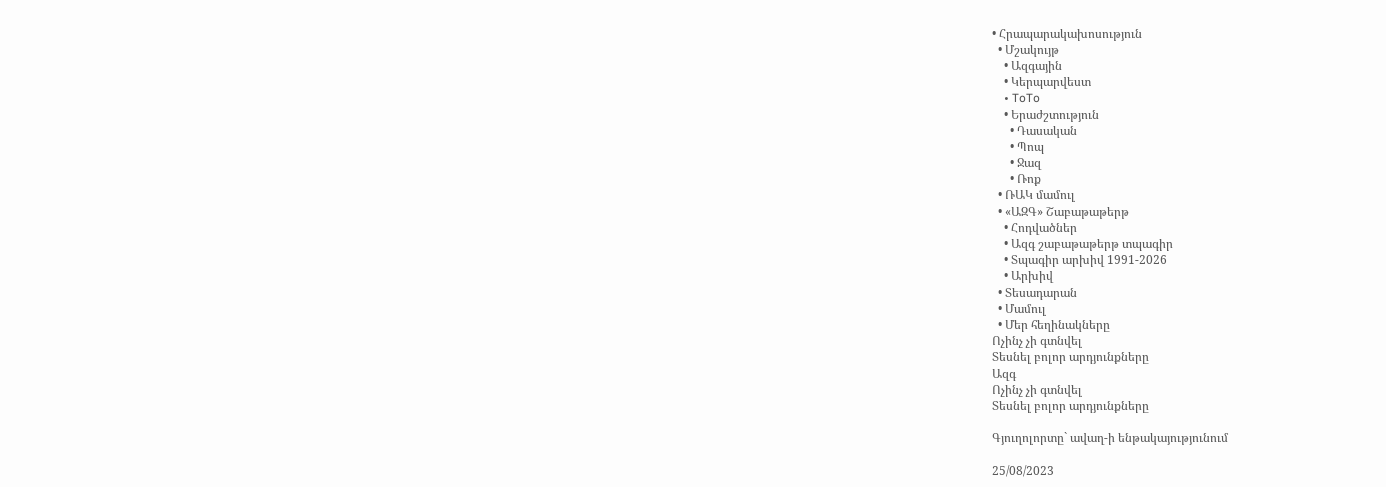• Հրապարակախոսություն
  • Մշակույթ
    • Ազգային
    • Կերպարվեստ
    • ToTo
    • Երաժշտություն
      • Դասական
      • Պոպ
      • Ջազ
      • Ռոք
  • ՌԱԿ մամուլ
  • «ԱԶԳ» Շաբաթաթերթ
    • Հոդվածներ
    • Ազգ շաբաթաթերթ տպագիր
    • Տպագիր արխիվ 1991-2026
    • Արխիվ
  • Տեսադարան
  • Մամուլ
  • Մեր հեղինակները
Ոչինչ չի գտնվել
Տեսնել բոլոր արդյունքները
Ազգ
Ոչինչ չի գտնվել
Տեսնել բոլոր արդյունքները

Գյուղոլորտը` ավաղ-ի ենթակայությունում

25/08/2023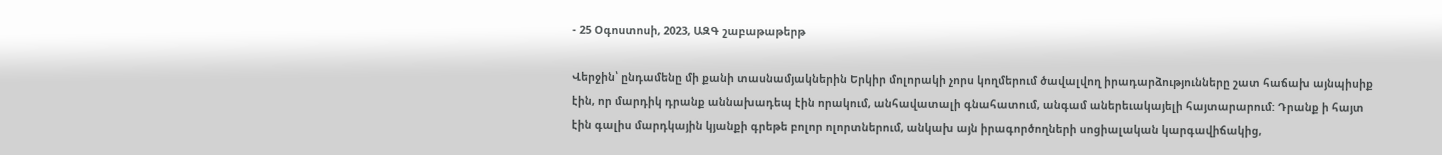- 25 Օգոստոսի, 2023, ԱԶԳ շաբաթաթերթ

Վերջին՝ ընդամենը մի քանի տասնամյակներին Երկիր մոլորակի չորս կողմերում ծավալվող իրադարձությունները շատ հաճախ այնպիսիք էին, որ մարդիկ դրանք աննախադեպ էին որակում, անհավատալի գնահատում, անգամ աներեւակայելի հայտարարում: Դրանք ի հայտ էին գալիս մարդկային կյանքի գրեթե բոլոր ոլորտներում, անկախ այն իրագործողների սոցիալական կարգավիճակից,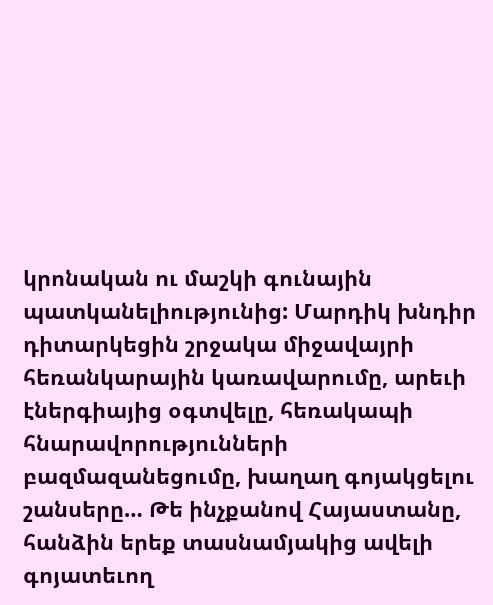կրոնական ու մաշկի գունային պատկանելիությունից: Մարդիկ խնդիր դիտարկեցին շրջակա միջավայրի հեռանկարային կառավարումը, արեւի էներգիայից օգտվելը, հեռակապի հնարավորությունների  բազմազանեցումը, խաղաղ գոյակցելու շանսերը… Թե ինչքանով Հայաստանը, հանձին երեք տասնամյակից ավելի գոյատեւող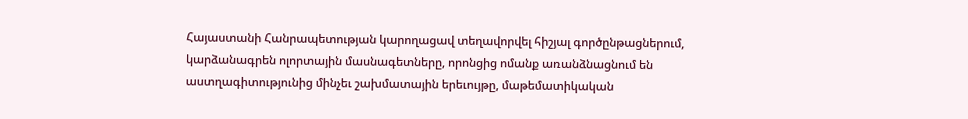Հայաստանի Հանրապետության կարողացավ տեղավորվել հիշյալ գործընթացներում, կարձանագրեն ոլորտային մասնագետները, որոնցից ոմանք առանձնացնում են աստղագիտությունից մինչեւ շախմատային երեւույթը, մաթեմատիկական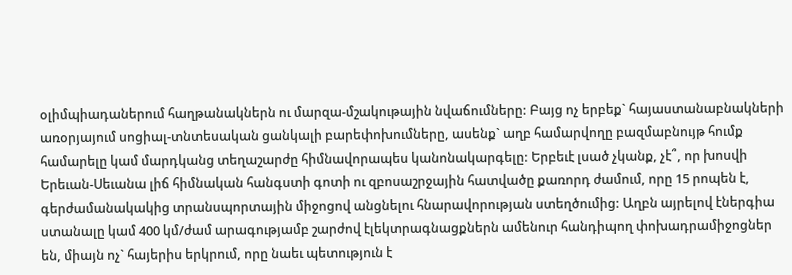օլիմպիադաներում հաղթանակներն ու մարզա-մշակութային նվաճումները: Բայց ոչ երբեք` հայաստանաբնակների առօրյայում սոցիալ-տնտեսական ցանկալի բարեփոխումները, ասենք` աղբ համարվողը բազմաբնույթ հումք համարելը կամ մարդկանց տեղաշարժը հիմնավորապես կանոնակարգելը: Երբեւէ լսած չկանք, չէ՞, որ խոսվի Երեւան-Սեւանա լիճ հիմնական հանգստի գոտի ու զբոսաշրջային հատվածը քառորդ ժամում, որը 15 րոպեն է, գերժամանակակից տրանսպորտային միջոցով անցնելու հնարավորության ստեղծումից: Աղբն այրելով էներգիա ստանալը կամ 400 կմ/ժամ արագությամբ շարժով էլեկտրագնացքներն ամենուր հանդիպող փոխադրամիջոցներ են, միայն ոչ` հայերիս երկրում, որը նաեւ պետություն է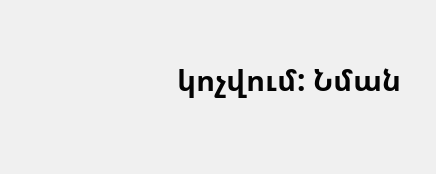կոչվում: Նման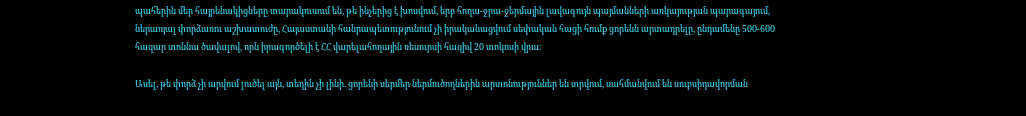պահերին մեր հայրենակիցները տարակուսում են, թե ինչերից է խոսվում, երբ հողա-ջրա-ջերմային լավագույն պայմանների առկայության պարագայում, ներառյալ փորձառու աշխատուժը, Հայաստանի հանրապետությունում չի իրականացվում սեփական հացի հումք ցորենն արտադրելը, ընդամենը 500-600 հազար տոննա ծավալով, որն իրագործելի է ՀՀ վարելահողային ռեսուրսի հազիվ 20 տոկոսի վրա:

Ասել, թե փորձ չի արվում լուծել այն, տեղին չի լինի. ցորենի սերմեր ներմուծողներին արտոնություններ են տրվում, սահմանվում են սուբսիդավորման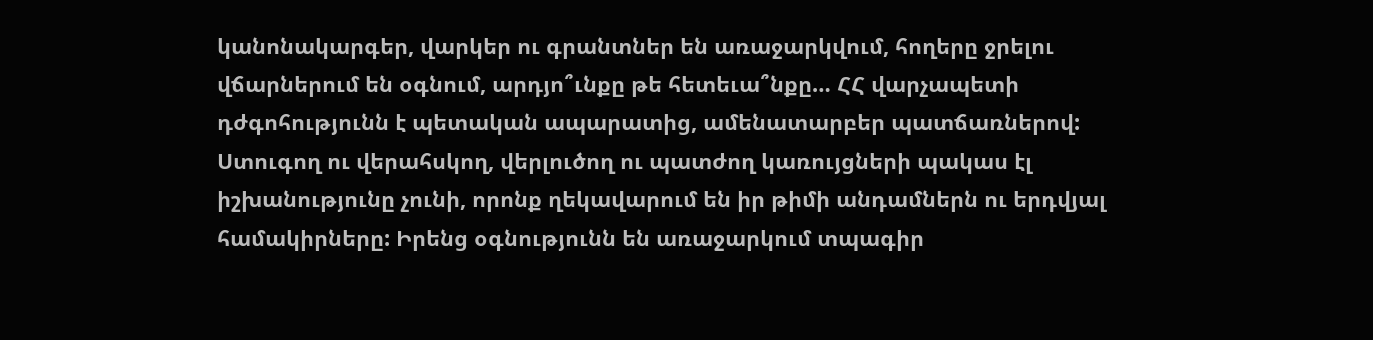կանոնակարգեր, վարկեր ու գրանտներ են առաջարկվում, հողերը ջրելու վճարներում են օգնում, արդյո՞ւնքը թե հետեւա՞նքը… ՀՀ վարչապետի դժգոհությունն է պետական ապարատից, ամենատարբեր պատճառներով: Ստուգող ու վերահսկող, վերլուծող ու պատժող կառույցների պակաս էլ իշխանությունը չունի, որոնք ղեկավարում են իր թիմի անդամներն ու երդվյալ համակիրները: Իրենց օգնությունն են առաջարկում տպագիր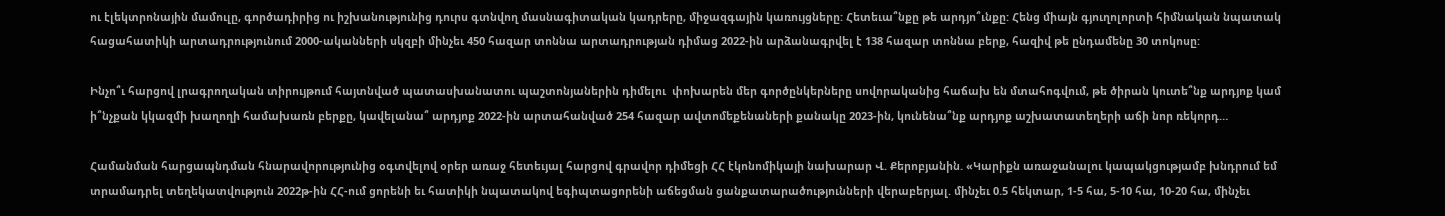ու էլեկտրոնային մամուլը, գործադիրից ու իշխանությունից դուրս գտնվող մասնագիտական կադրերը, միջազգային կառույցները: Հետեւա՞նքը թե արդյո՞ւնքը: Հենց միայն գյուղոլորտի հիմնական նպատակ հացահատիկի արտադրությունում 2000-ականների սկզբի մինչեւ 450 հազար տոննա արտադրության դիմաց 2022-ին արձանագրվել է 138 հազար տոննա բերք, հազիվ թե ընդամենը 30 տոկոսը:

Ինչո՞ւ հարցով լրագրողական տիրույթում հայտնված պատասխանատու պաշտոնյաներին դիմելու  փոխարեն մեր գործընկերները սովորականից հաճախ են մտահոգվում, թե ծիրան կուտե՞նք արդյոք կամ ի՞նչքան կկազմի խաղողի համախառն բերքը, կավելանա՞ արդյոք 2022-ին արտահանված 254 հազար ավտոմեքենաների քանակը 2023-ին, կունենա՞նք արդյոք աշխատատեղերի աճի նոր ռեկորդ…

Համանման հարցապնդման հնարավորությունից օգտվելով օրեր առաջ հետեւյալ հարցով գրավոր դիմեցի ՀՀ էկոնոմիկայի նախարար Վ. Քերոբյանին. «Կարիքն առաջանալու կապակցությամբ խնդրում եմ տրամադրել տեղեկատվություն 2022թ-ին ՀՀ-ում ցորենի եւ հատիկի նպատակով եգիպտացորենի աճեցման ցանքատարածությունների վերաբերյալ. մինչեւ 0.5 հեկտար, 1-5 հա, 5-10 հա, 10-20 հա, մինչեւ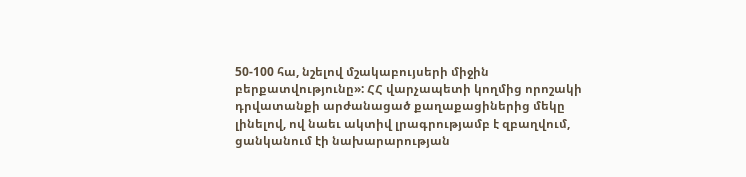50-100 հա, նշելով մշակաբույսերի միջին բերքատվությունը»: ՀՀ վարչապետի կողմից որոշակի դրվատանքի արժանացած քաղաքացիներից մեկը լինելով, ով նաեւ ակտիվ լրագրությամբ է զբաղվում, ցանկանում էի նախարարության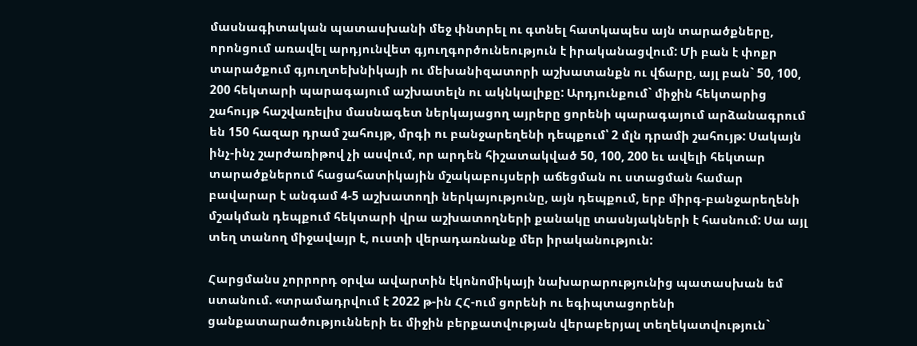մասնագիտական պատասխանի մեջ փնտրել ու գտնել հատկապես այն տարածքները, որոնցում առավել արդյունվետ գյուղգործունեություն է իրականացվում: Մի բան է փոքր տարածքում գյուղտեխնիկայի ու մեխանիզատորի աշխատանքն ու վճարը, այլ բան` 50, 100, 200 հեկտարի պարագայում աշխատելն ու ակնկալիքը: Արդյունքում` միջին հեկտարից շահույթ հաշվառելիս մասնագետ ներկայացող այրերը ցորենի պարագայում արձանագրում են 150 հազար դրամ շահույթ, մրգի ու բանջարեղենի դեպքում՝ 2 մլն դրամի շահույթ: Սակայն ինչ-ինչ շարժառիթով չի ասվում, որ արդեն հիշատակված 50, 100, 200 եւ ավելի հեկտար տարածքներում հացահատիկային մշակաբույսերի աճեցման ու ստացման համար բավարար է անգամ 4-5 աշխատողի ներկայությունը, այն դեպքում, երբ միրգ-բանջարեղենի մշակման դեպքում հեկտարի վրա աշխատողների քանակը տասնյակների է հասնում: Սա այլ տեղ տանող միջավայր է, ուստի վերադառնանք մեր իրականություն:

Հարցմանս չորրորդ օրվա ավարտին էկոնոմիկայի նախարարությունից պատասխան եմ ստանում. «տրամադրվում է 2022 թ-ին ՀՀ-ում ցորենի ու եգիպտացորենի ցանքատարածությունների եւ միջին բերքատվության վերաբերյալ տեղեկատվություն`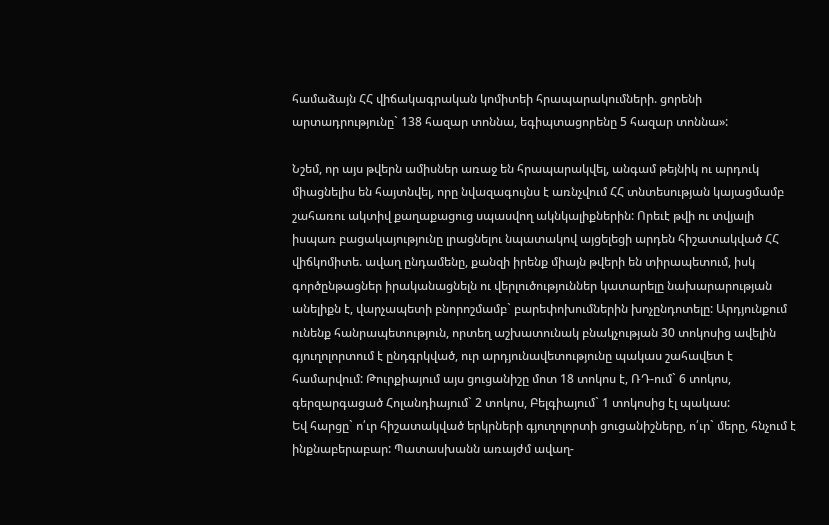համաձայն ՀՀ վիճակագրական կոմիտեի հրապարակումների. ցորենի արտադրությունը` 138 հազար տոննա, եգիպտացորենը 5 հազար տոննա»:

Նշեմ, որ այս թվերն ամիսներ առաջ են հրապարակվել, անգամ թեյնիկ ու արդուկ միացնելիս են հայտնվել, որը նվազագույնս է առնչվում ՀՀ տնտեսության կայացմամբ շահառու ակտիվ քաղաքացուց սպասվող ակնկալիքներին: Որեւէ թվի ու տվյալի իսպառ բացակայությունը լրացնելու նպատակով այցելեցի արդեն հիշատակված ՀՀ վիճկոմիտե. ավաղ ընդամենը, քանզի իրենք միայն թվերի են տիրապետում, իսկ գործընթացներ իրականացնելն ու վերլուծություններ կատարելը նախարարության անելիքն է, վարչապետի բնորոշմամբ` բարեփոխումներին խոչընդոտելը: Արդյունքում ունենք հանրապետություն, որտեղ աշխատունակ բնակչության 30 տոկոսից ավելին գյուղոլորտում է ընդգրկված, ուր արդյունավետությունը պակաս շահավետ է համարվում: Թուրքիայում այս ցուցանիշը մոտ 18 տոկոս է, ՌԴ-ում` 6 տոկոս, գերզարգացած Հոլանդիայում` 2 տոկոս, Բելգիայում` 1 տոկոսից էլ պակաս:
Եվ հարցը` ո՛ւր հիշատակված երկրների գյուղոլորտի ցուցանիշները, ո՛ւր` մերը, հնչում է ինքնաբերաբար: Պատասխանն առայժմ ավաղ-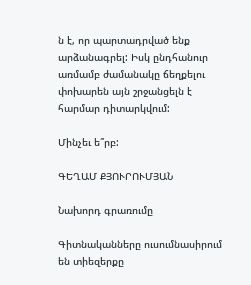ն է, որ պարտադրված ենք արձանագրել: Իսկ ընդհանուր առմամբ ժամանակը ճեղքելու փոխարեն այն շրջանցելն է հարմար դիտարկվում:

Մինչեւ ե՞րբ:

ԳԵՂԱՄ ՔՅՈՒՐՈՒՄՅԱՆ

Նախորդ գրառումը

Գիտնականները ուսումնասիրում են տիեզերքը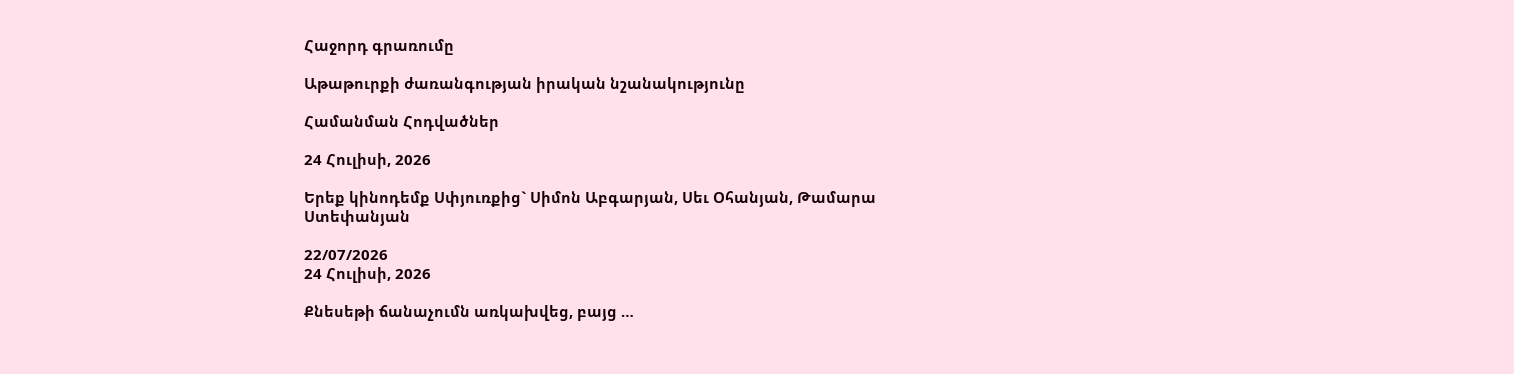Հաջորդ գրառումը

Աթաթուրքի ժառանգության իրական նշանակությունը

Համանման Հոդվածներ

24 Հուլիսի, 2026

Երեք կինոդեմք Սփյուռքից` Սիմոն Աբգարյան, Սեւ Օհանյան, Թամարա Ստեփանյան

22/07/2026
24 Հուլիսի, 2026

Քնեսեթի ճանաչումն առկախվեց, բայց …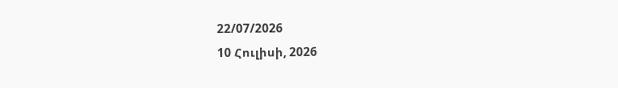22/07/2026
10 Հուլիսի, 2026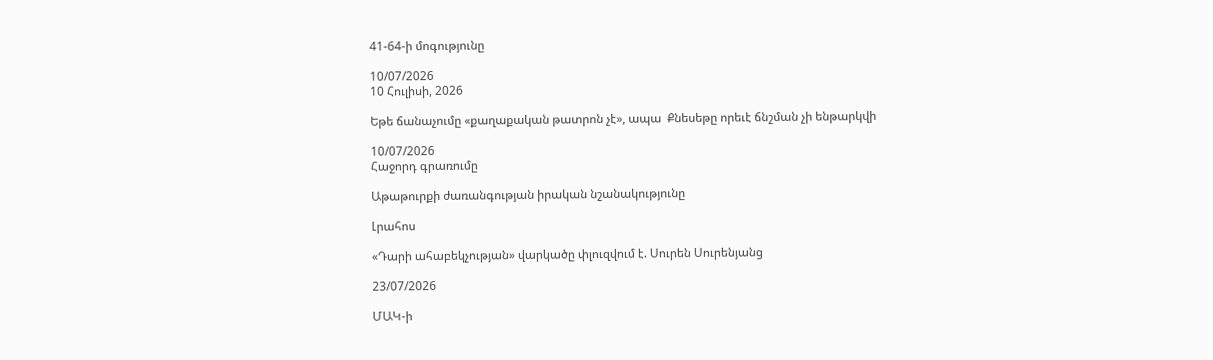41-64-ի մոգությունը

10/07/2026
10 Հուլիսի, 2026

Եթե ճանաչումը «քաղաքական թատրոն չէ», ապա  Քնեսեթը որեւէ ճնշման չի ենթարկվի

10/07/2026
Հաջորդ գրառումը

Աթաթուրքի ժառանգության իրական նշանակությունը

Լրահոս

«Դարի ահաբեկչության» վարկածը փլուզվում է. Սուրեն Սուրենյանց

23/07/2026

ՄԱԿ-ի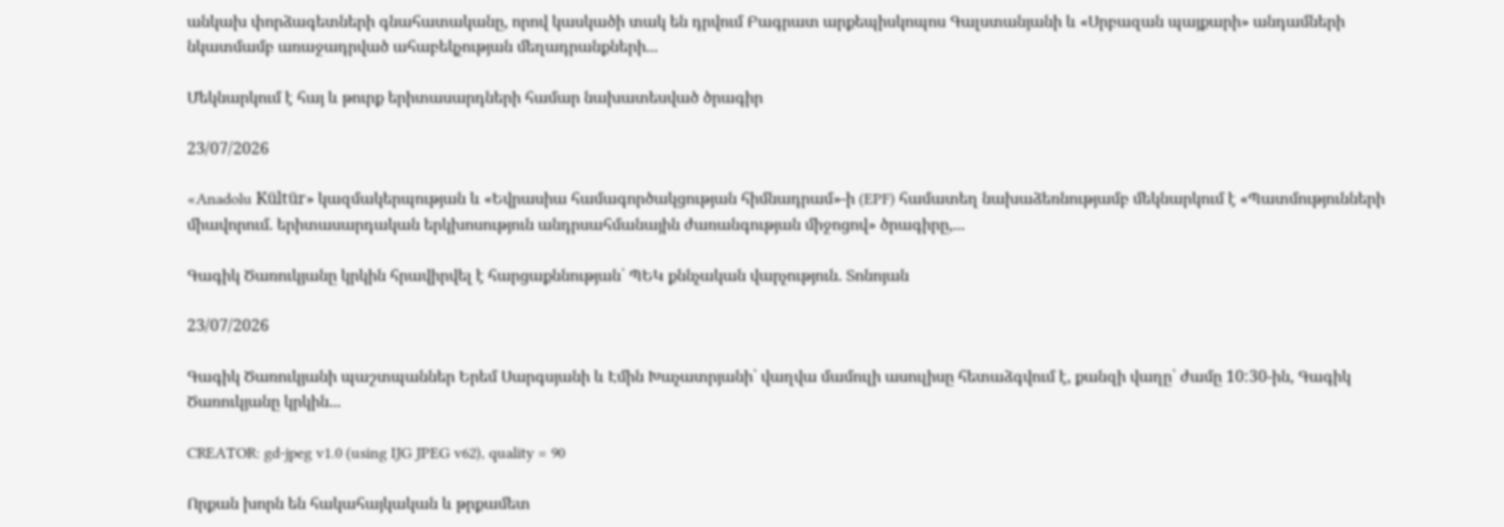անկախ փորձագետների գնահատականը, որով կասկածի տակ են դրվում Բագրատ արքեպիսկոպոս Գալստանյանի և «Սրբազան պայքարի» անդամների նկատմամբ առաջադրված ահաբեկչության մեղադրանքների...

Մեկնարկում է հայ և թուրք երիտասարդների համար նախատեսված ծրագիր

23/07/2026

«Anadolu Kültür» կազմակերպության և «Եվրասիա համագործակցության հիմնադրամ»-ի (EPF) համատեղ նախաձեռնությամբ մեկնարկում է «Պատմությունների միավորում. երիտասարդական երկխոսություն անդրսահմանային ժառանգության միջոցով» ծրագիրը,...

Գագիկ Ծառուկյանը կրկին հրավիրվել է հարցաքննության՝ ՊԵԿ քննչական վարչություն. Տոնոյան

23/07/2026

Գագիկ Ծառուկյանի պաշտպաններ Երեմ Սարգսյանի և Էմին Խաչատրյանի՝ վաղվա մամուլի ասուլիսը հետաձգվում է, քանզի վաղը՝ ժամը 10:30-ին, Գագիկ Ծառուկյանը կրկին...

CREATOR: gd-jpeg v1.0 (using IJG JPEG v62), quality = 90

Որքան խորն են հակահայկական և թրքամետ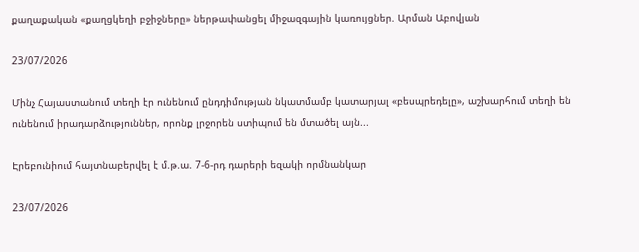քաղաքական «քաղցկեղի բջիջները» ներթափանցել միջազգային կառույցներ. Արման Աբովյան

23/07/2026

Մինչ Հայաստանում տեղի էր ունենում ընդդիմության նկատմամբ կատարյալ «բեսպրեդելը», աշխարհում տեղի են ունենում իրադարձություններ, որոնք լրջորեն ստիպում են մտածել այն...

Էրեբունիում հայտնաբերվել է մ.թ.ա. 7-6-րդ դարերի եզակի որմնանկար

23/07/2026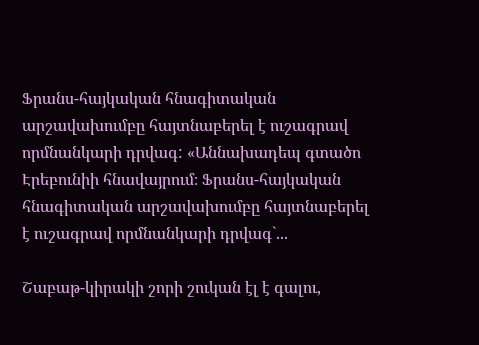Ֆրանս-հայկական հնագիտական արշավախումբը հայտնաբերել է ուշագրավ որմնանկարի դրվագ: «Աննախադեպ գտածո Էրեբունիի հնավայրում։ Ֆրանս-հայկական հնագիտական արշավախումբը հայտնաբերել է ուշագրավ որմնանկարի դրվագ`...

Շաբաթ-կիրակի շորի շուկան էլ է գալու,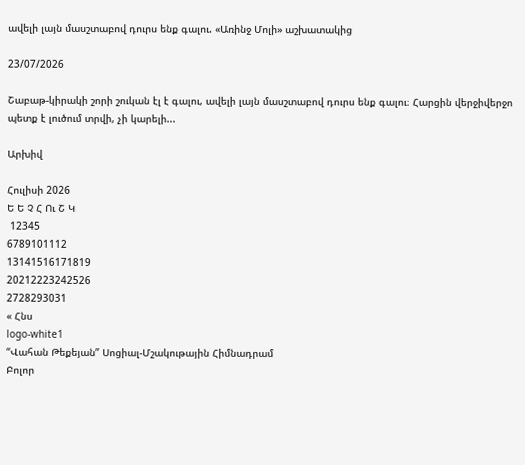ավելի լայն մասշտաբով դուրս ենք գալու. «Առինջ Մոլի» աշխատակից

23/07/2026

Շաբաթ-կիրակի շորի շուկան էլ է գալու, ավելի լայն մասշտաբով դուրս ենք գալու։ Հարցին վերջիվերջո պետք է լուծում տրվի, չի կարելի...

Արխիվ

Հուլիսի 2026
Ե Ե Չ Հ Ու Շ Կ
 12345
6789101112
13141516171819
20212223242526
2728293031
« Հնս
logo-white1
“Վահան Թեքեյան” Սոցիալ-Մշակութային Հիմնադրամ
Բոլոր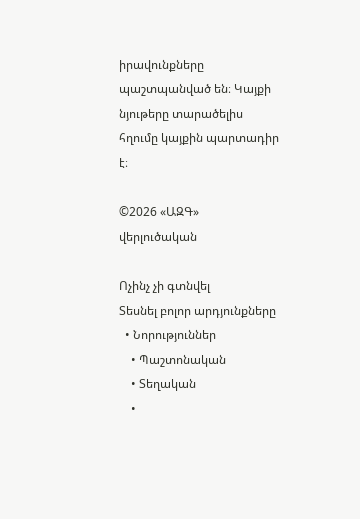իրավունքները պաշտպանված են։ Կայքի նյութերը տարածելիս հղումը կայքին պարտադիր է։

©2026 «ԱԶԳ» վերլուծական

Ոչինչ չի գտնվել
Տեսնել բոլոր արդյունքները
  • Նորություններ
    • Պաշտոնական
    • Տեղական
    •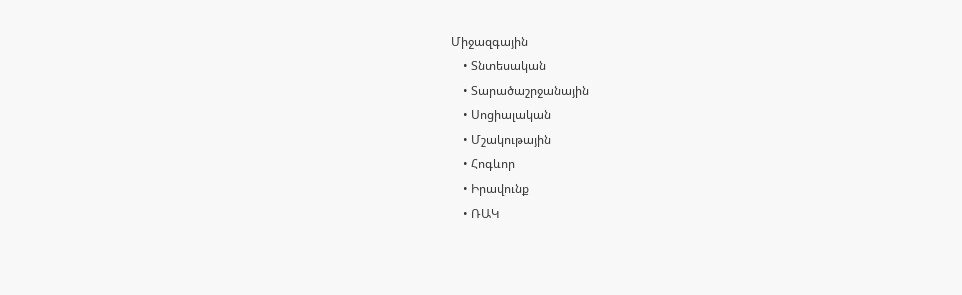Միջազգային
    • Տնտեսական
    • Տարածաշրջանային
    • Սոցիալական
    • Մշակութային
    • Հոգևոր
    • Իրավունք
    • ՌԱԿ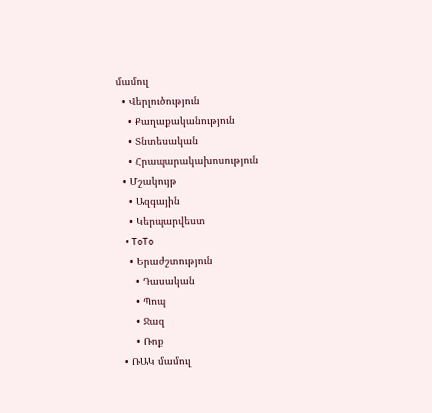մամուլ
  • Վերլուծություն
    • Քաղաքականություն
    • Տնտեսական
    • Հրապարակախոսություն
  • Մշակույթ
    • Ազգային
    • Կերպարվեստ
    • ToTo
    • Երաժշտություն
      • Դասական
      • Պոպ
      • Ջազ
      • Ռոք
  • ՌԱԿ մամուլ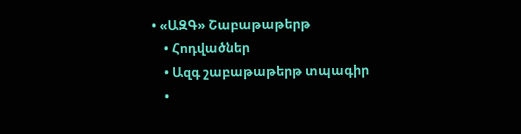• «ԱԶԳ» Շաբաթաթերթ
    • Հոդվածներ
    • Ազգ շաբաթաթերթ տպագիր
    •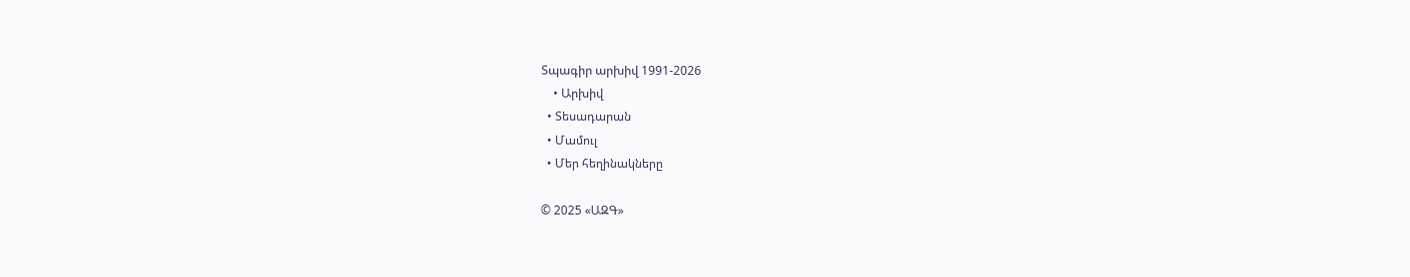Տպագիր արխիվ 1991-2026
    • Արխիվ
  • Տեսադարան
  • Մամուլ
  • Մեր հեղինակները

© 2025 «ԱԶԳ»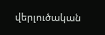վերլուծական